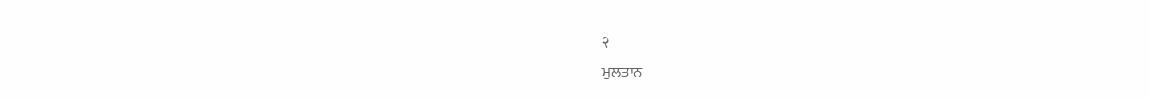२
ਮੁਲਤਾਨ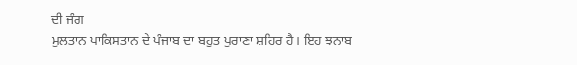ਦੀ ਜੰਗ
ਮੁਲਤਾਨ ਪਾਕਿਸਤਾਨ ਦੇ ਪੰਜਾਬ ਦਾ ਬਹੁਤ ਪੁਰਾਣਾ ਸ਼ਹਿਰ ਹੈ। ਇਹ ਝਨਾਬ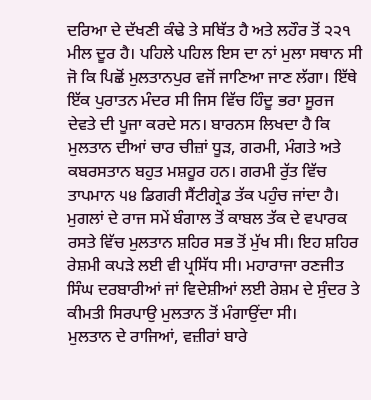ਦਰਿਆ ਦੇ ਦੱਖਣੀ ਕੰਢੇ ਤੇ ਸਥਿੱਤ ਹੈ ਅਤੇ ਲਹੌਰ ਤੋਂ ੨੨੧ ਮੀਲ ਦੂਰ ਹੈ। ਪਹਿਲੇ ਪਹਿਲ ਇਸ ਦਾ ਨਾਂ ਮੁਲਾ ਸਥਾਨ ਸੀ ਜੋ ਕਿ ਪਿਛੋਂ ਮੁਲਤਾਨਪੁਰ ਵਜੋਂ ਜਾਣਿਆ ਜਾਣ ਲੱਗਾ। ਇੱਥੇ ਇੱਕ ਪੁਰਾਤਨ ਮੰਦਰ ਸੀ ਜਿਸ ਵਿੱਚ ਹਿੰਦੂ ਭਰਾ ਸੂਰਜ ਦੇਵਤੇ ਦੀ ਪੂਜਾ ਕਰਦੇ ਸਨ। ਬਾਰਨਸ ਲਿਖਦਾ ਹੈ ਕਿ ਮੁਲਤਾਨ ਦੀਆਂ ਚਾਰ ਚੀਜ਼ਾਂ ਧੂੜ, ਗਰਮੀ, ਮੰਗਤੇ ਅਤੇ ਕਬਰਸਤਾਨ ਬਹੁਤ ਮਸ਼ਹੂਰ ਹਨ। ਗਰਮੀ ਰੁੱਤ ਵਿੱਚ ਤਾਪਮਾਨ ੫੪ ਡਿਗਰੀ ਸੈਂਟੀਗ੍ਰੇਡ ਤੱਕ ਪਹੁੰਚ ਜਾਂਦਾ ਹੈ। ਮੁਗਲਾਂ ਦੇ ਰਾਜ ਸਮੇਂ ਬੰਗਾਲ ਤੋਂ ਕਾਬਲ ਤੱਕ ਦੇ ਵਪਾਰਕ ਰਸਤੇ ਵਿੱਚ ਮੁਲਤਾਨ ਸ਼ਹਿਰ ਸਭ ਤੋਂ ਮੁੱਖ ਸੀ। ਇਹ ਸ਼ਹਿਰ ਰੇਸ਼ਮੀ ਕਪੜੇ ਲਈ ਵੀ ਪ੍ਰਸਿੱਧ ਸੀ। ਮਹਾਰਾਜਾ ਰਣਜੀਤ ਸਿੰਘ ਦਰਬਾਰੀਆਂ ਜਾਂ ਵਿਦੇਸ਼ੀਆਂ ਲਈ ਰੇਸ਼ਮ ਦੇ ਸੁੰਦਰ ਤੇ ਕੀਮਤੀ ਸਿਰਪਾਉ ਮੁਲਤਾਨ ਤੋਂ ਮੰਗਾਉਂਦਾ ਸੀ।
ਮੁਲਤਾਨ ਦੇ ਰਾਜਿਆਂ, ਵਜ਼ੀਰਾਂ ਬਾਰੇ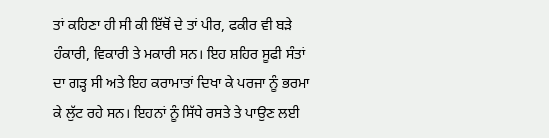ਤਾਂ ਕਹਿਣਾ ਹੀ ਸੀ ਕੀ ਇੱਥੋਂ ਦੇ ਤਾਂ ਪੀਰ, ਫਕੀਰ ਵੀ ਬੜੇ ਹੰਕਾਰੀ, ਵਿਕਾਰੀ ਤੇ ਮਕਾਰੀ ਸਨ। ਇਹ ਸ਼ਹਿਰ ਸੂਫੀ ਸੰਤਾਂ ਦਾ ਗੜ੍ਹ ਸੀ ਅਤੇ ਇਹ ਕਰਾਮਾਤਾਂ ਦਿਖਾ ਕੇ ਪਰਜਾ ਨੂੰ ਭਰਮਾ ਕੇ ਲੁੱਟ ਰਹੇ ਸਨ। ਇਹਨਾਂ ਨੂੰ ਸਿੱਧੇ ਰਸਤੇ ਤੇ ਪਾਉਣ ਲਈ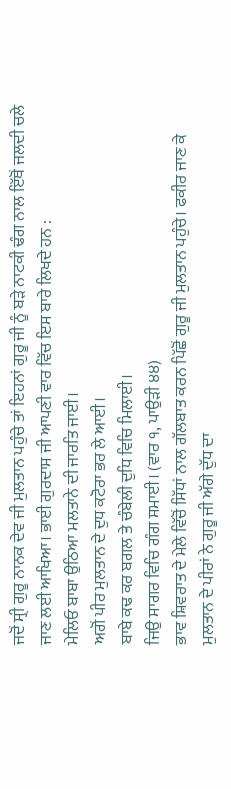ਜਦੋਂ ਸ੍ਰੀ ਗੁਰੂ ਨਾਨਕ ਦੇਵ ਜੀ ਮੁਲਤਾਨ ਪਹੁੰਚੇ ਤਾਂ ਇਹਨਾਂ ਗੁਰੂ ਜੀ ਨੂੰ ਬੜੇ ਨਾਟਕੀ ਢੰਗ ਨਾਲ ਇੱਥੋਂ ਜਲਦੀ ਚਲੇ ਜਾਣ ਲਈ ਆਖਿਆ। ਭਾਈ ਗੁਰਦਾਸ ਜੀ ਆਪਣੀ ਵਾਰ ਵਿੱਚ ਇਸ ਬਾਰੇ ਲਿਖਦੇ ਹਨ :
ਮੇਲਿਓ ਬਾਬਾ ਉਠਿਆ ਮਲਤਾਨੇ ਦੀ ਜਾਰਤਿ ਜਾਈ।
ਅਗੋਂ ਪੀਰ ਮੁਲਤਾਨ ਦੇ ਦੁਧ ਕਟੋਰਾ ਭਰ ਲੇ ਆਈ।
ਬਾਬੇ ਕਢ ਕਰ ਬਗਲ ਤੇ ਚੰਬੇਲੀ ਦੁਧਿ ਵਿਚਿ ਮਿਲਾਈ।
ਜਿਉ ਸਾਗਰ ਵਿਚਿ ਗੰਗ ਸਮਾਈ। (ਵਾਰ ੧, ਪਾਉੜੀ ੪੪)
ਭਾਵ ਸ਼ਿਵਰਾਤ ਦੇ ਮੇਲੇ ਵਿੱਚੋਂ ਸਿੱਧਾਂ ਨਾਲ ਗੱਲਬਾਤ ਕਰਨ ਪਿੱਛੋਂ ਗੁਰੂ ਜੀ ਮੁਲਤਾਨ ਪਹੁੰਚੇ। ਫਕੀਰ ਜਾਣ ਕੇ ਮੁਲਤਾਨ ਦੇ ਪੀਰਾਂ ਨੇ ਗੁਰੂ ਜੀ ਅੱਗੇ ਦੁੱਧ ਦਾ